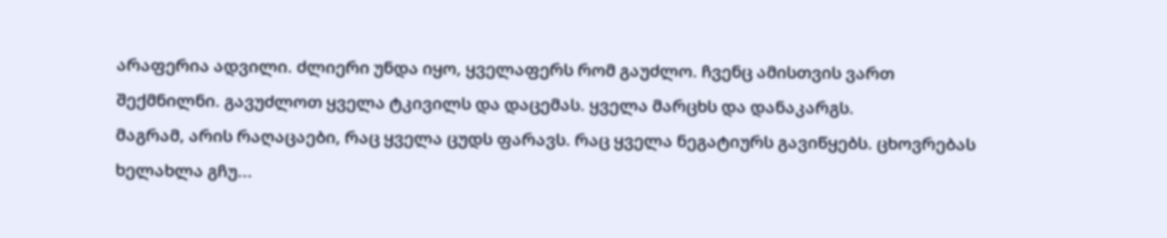არაფერია ადვილი. ძლიერი უნდა იყო, ყველაფერს რომ გაუძლო. ჩვენც ამისთვის ვართ შექმნილნი. გავუძლოთ ყველა ტკივილს და დაცემას. ყველა მარცხს და დანაკარგს.
მაგრამ, არის რაღაცაები, რაც ყველა ცუდს ფარავს. რაც ყველა ნეგატიურს გავიწყებს. ცხოვრებას ხელახლა გჩუ...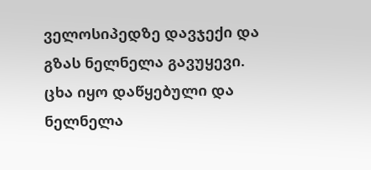ველოსიპედზე დავჯექი და გზას ნელნელა გავუყევი. ცხა იყო დაწყებული და ნელნელა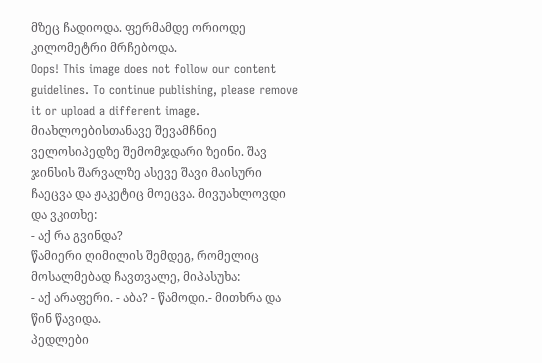მზეც ჩადიოდა. ფერმამდე ორიოდე კილომეტრი მრჩებოდა.
Oops! This image does not follow our content guidelines. To continue publishing, please remove it or upload a different image.
მიახლოებისთანავე შევამჩნიე ველოსიპედზე შემომჯდარი ზეინი. შავ ჯინსის შარვალზე ასევე შავი მაისური ჩაეცვა და ჟაკეტიც მოეცვა. მივუახლოვდი და ვკითხე:
- აქ რა გვინდა?
წამიერი ღიმილის შემდეგ, რომელიც მოსალმებად ჩავთვალე, მიპასუხა:
- აქ არაფერი. - აბა? - წამოდი.- მითხრა და წინ წავიდა.
პედლები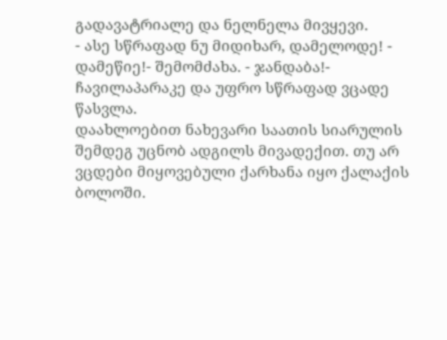გადავატრიალე და ნელნელა მივყევი.
- ასე სწრაფად ნუ მიდიხარ, დამელოდე! - დამეწიე!- შემომძახა. - ჯანდაბა!- ჩავილაპარაკე და უფრო სწრაფად ვცადე წასვლა.
დაახლოებით ნახევარი საათის სიარულის შემდეგ უცნობ ადგილს მივადექით. თუ არ ვცდები მიყოვებული ქარხანა იყო ქალაქის ბოლოში.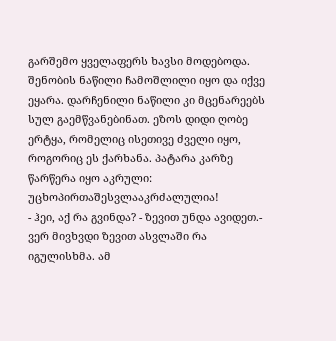გარშემო ყველაფერს ხავსი მოდებოდა. შენობის ნაწილი ჩამოშლილი იყო და იქვე ეყარა. დარჩენილი ნაწილი კი მცენარეებს სულ გაემწვანებინათ. ეზოს დიდი ღობე ერტყა, რომელიც ისეთივე ძველი იყო, როგორიც ეს ქარხანა. პატარა კარზე წარწერა იყო აკრული:
უცხოპირთაშესვლააკრძალულია!
- ჰეი, აქ რა გვინდა? - ზევით უნდა ავიდეთ.- ვერ მივხვდი ზევით ასვლაში რა იგულისხმა. ამ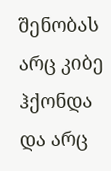შენობას არც კიბე ჰქონდა და არც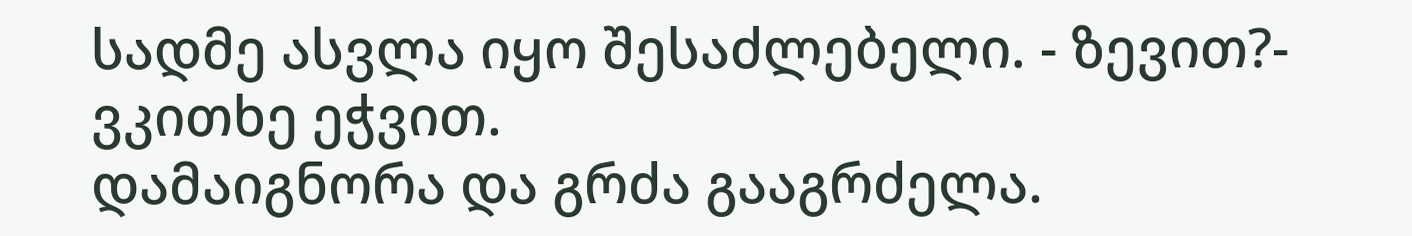სადმე ასვლა იყო შესაძლებელი. - ზევით?- ვკითხე ეჭვით.
დამაიგნორა და გრძა გააგრძელა.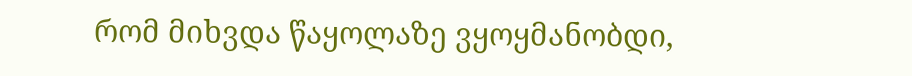რომ მიხვდა წაყოლაზე ვყოყმანობდი,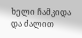ხელი ჩამკიდა და ძალით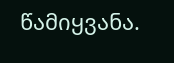წამიყვანა.